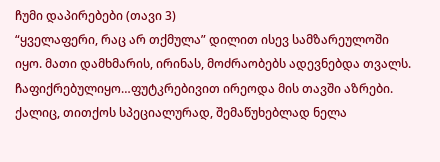ჩუმი დაპირებები (თავი 3)
“ყველაფერი, რაც არ თქმულა” დილით ისევ სამზარეულოში იყო. მათი დამხმარის, ირინას, მოძრაობებს ადევნებდა თვალს. ჩაფიქრებულიყო…ფუტკრებივით ირეოდა მის თავში აზრები. ქალიც, თითქოს სპეციალურად, შემაწუხებლად ნელა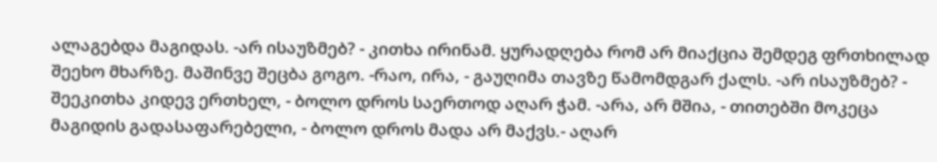ალაგებდა მაგიდას. -არ ისაუზმებ? - კითხა ირინამ. ყურადღება რომ არ მიაქცია შემდეგ ფრთხილად შეეხო მხარზე. მაშინვე შეცბა გოგო. -რაო, ირა, - გაუღიმა თავზე წამომდგარ ქალს. -არ ისაუზმებ? - შეეკითხა კიდევ ერთხელ, - ბოლო დროს საერთოდ აღარ ჭამ. -არა, არ მშია, - თითებში მოკეცა მაგიდის გადასაფარებელი, - ბოლო დროს მადა არ მაქვს.- აღარ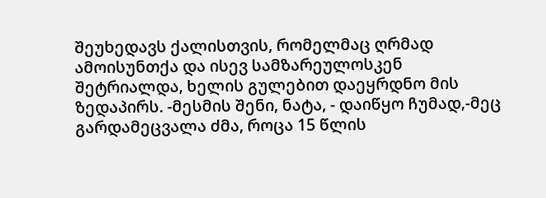შეუხედავს ქალისთვის, რომელმაც ღრმად ამოისუნთქა და ისევ სამზარეულოსკენ შეტრიალდა, ხელის გულებით დაეყრდნო მის ზედაპირს. -მესმის შენი, ნატა, - დაიწყო ჩუმად,-მეც გარდამეცვალა ძმა, როცა 15 წლის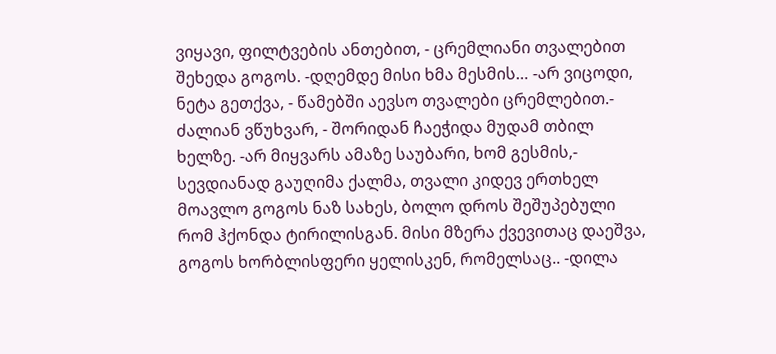ვიყავი, ფილტვების ანთებით, - ცრემლიანი თვალებით შეხედა გოგოს. -დღემდე მისი ხმა მესმის… -არ ვიცოდი, ნეტა გეთქვა, - წამებში აევსო თვალები ცრემლებით.- ძალიან ვწუხვარ, - შორიდან ჩაეჭიდა მუდამ თბილ ხელზე. -არ მიყვარს ამაზე საუბარი, ხომ გესმის,- სევდიანად გაუღიმა ქალმა, თვალი კიდევ ერთხელ მოავლო გოგოს ნაზ სახეს, ბოლო დროს შეშუპებული რომ ჰქონდა ტირილისგან. მისი მზერა ქვევითაც დაეშვა, გოგოს ხორბლისფერი ყელისკენ, რომელსაც.. -დილა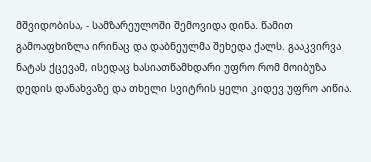მშვიდობისა, - სამზარეულოში შემოვიდა დინა. წამით გამოაფხიზლა ირინაც და დაბნეულმა შეხედა ქალს. გააკვირვა ნატას ქცევამ, ისედაც ხასიათწამხდარი უფრო რომ მოიბუზა დედის დანახვაზე და თხელი სვიტრის ყელი კიდევ უფრო აიწია.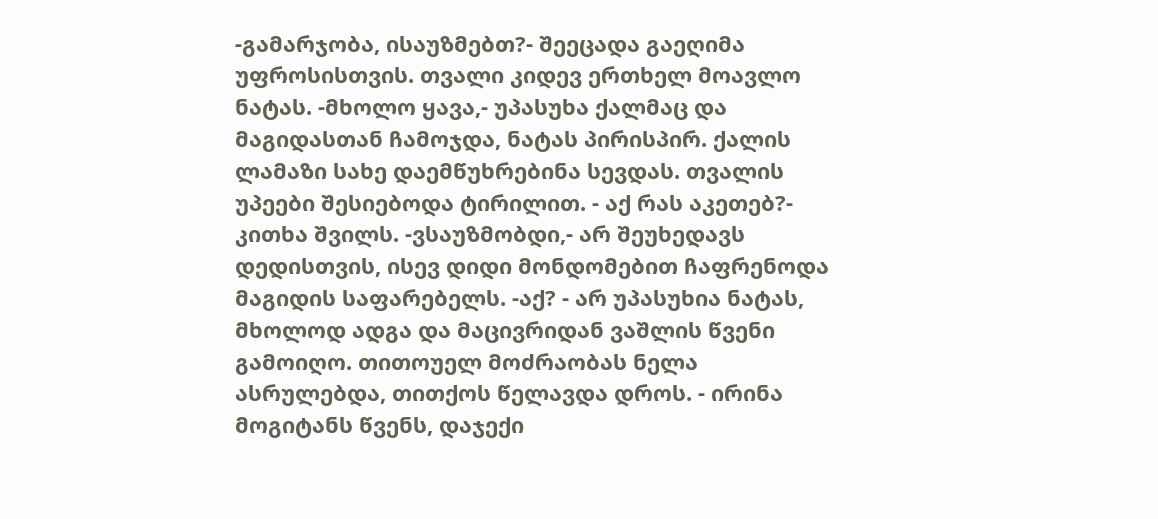-გამარჯობა, ისაუზმებთ?- შეეცადა გაეღიმა უფროსისთვის. თვალი კიდევ ერთხელ მოავლო ნატას. -მხოლო ყავა,- უპასუხა ქალმაც და მაგიდასთან ჩამოჯდა, ნატას პირისპირ. ქალის ლამაზი სახე დაემწუხრებინა სევდას. თვალის უპეები შესიებოდა ტირილით. - აქ რას აკეთებ?- კითხა შვილს. -ვსაუზმობდი,- არ შეუხედავს დედისთვის, ისევ დიდი მონდომებით ჩაფრენოდა მაგიდის საფარებელს. -აქ? - არ უპასუხია ნატას, მხოლოდ ადგა და მაცივრიდან ვაშლის წვენი გამოიღო. თითოუელ მოძრაობას ნელა ასრულებდა, თითქოს წელავდა დროს. - ირინა მოგიტანს წვენს, დაჯექი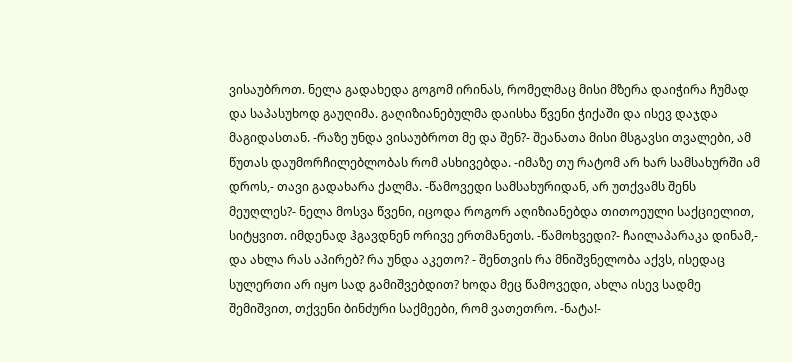ვისაუბროთ. ნელა გადახედა გოგომ ირინას, რომელმაც მისი მზერა დაიჭირა ჩუმად და საპასუხოდ გაუღიმა. გაღიზიანებულმა დაისხა წვენი ჭიქაში და ისევ დაჯდა მაგიდასთან. -რაზე უნდა ვისაუბროთ მე და შენ?- შეანათა მისი მსგავსი თვალები, ამ წუთას დაუმორჩილებლობას რომ ასხივებდა. -იმაზე თუ რატომ არ ხარ სამსახურში ამ დროს,- თავი გადახარა ქალმა. -წამოვედი სამსახურიდან, არ უთქვამს შენს მეუღლეს?- ნელა მოსვა წვენი, იცოდა როგორ აღიზიანებდა თითოეული საქციელით, სიტყვით. იმდენად ჰგავდნენ ორივე ერთმანეთს. -წამოხვედი?- ჩაილაპარაკა დინამ,- და ახლა რას აპირებ? რა უნდა აკეთო? - შენთვის რა მნიშვნელობა აქვს, ისედაც სულერთი არ იყო სად გამიშვებდით? ხოდა მეც წამოვედი, ახლა ისევ სადმე შემიშვით, თქვენი ბინძური საქმეები, რომ ვათეთრო. -ნატა!-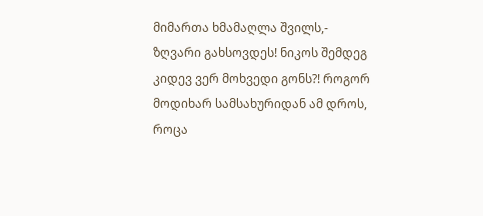მიმართა ხმამაღლა შვილს,- ზღვარი გახსოვდეს! ნიკოს შემდეგ კიდევ ვერ მოხვედი გონს?! როგორ მოდიხარ სამსახურიდან ამ დროს, როცა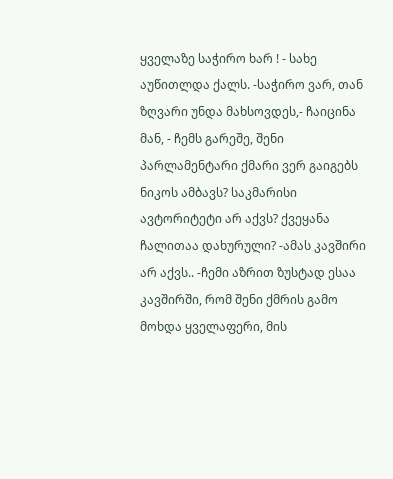ყველაზე საჭირო ხარ ! - სახე აუწითლდა ქალს. -საჭირო ვარ, თან ზღვარი უნდა მახსოვდეს,- ჩაიცინა მან, - ჩემს გარეშე, შენი პარლამენტარი ქმარი ვერ გაიგებს ნიკოს ამბავს? საკმარისი ავტორიტეტი არ აქვს? ქვეყანა ჩალითაა დახურული? -ამას კავშირი არ აქვს.. -ჩემი აზრით ზუსტად ესაა კავშირში, რომ შენი ქმრის გამო მოხდა ყველაფერი, მის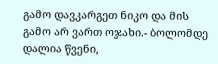გამო დავკარგეთ ნიკო და მის გამო არ ვართ ოჯახი.- ბოლომდე დალია წვენი,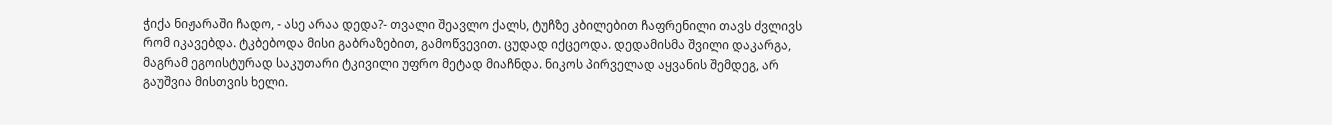ჭიქა ნიჟარაში ჩადო, - ასე არაა დედა?- თვალი შეავლო ქალს, ტუჩზე კბილებით ჩაფრენილი თავს ძვლივს რომ იკავებდა. ტკბებოდა მისი გაბრაზებით, გამოწვევით. ცუდად იქცეოდა. დედამისმა შვილი დაკარგა, მაგრამ ეგოისტურად საკუთარი ტკივილი უფრო მეტად მიაჩნდა. ნიკოს პირველად აყვანის შემდეგ, არ გაუშვია მისთვის ხელი.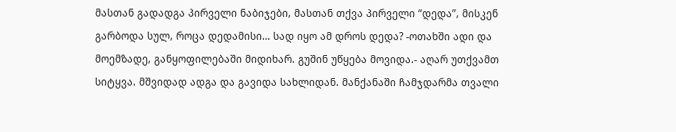მასთან გადადგა პირველი ნაბიჯები, მასთან თქვა პირველი “დედა”, მისკენ გარბოდა სულ, როცა დედამისი… სად იყო ამ დროს დედა? -ოთახში ადი და მოემზადე, განყოფილებაში მიდიხარ. გუშინ უწყება მოვიდა.- აღარ უთქვამთ სიტყვა. მშვიდად ადგა და გავიდა სახლიდან. მანქანაში ჩამჯდარმა თვალი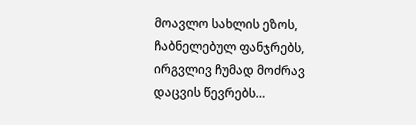მოავლო სახლის ეზოს, ჩაბნელებულ ფანჯრებს, ირგვლივ ჩუმად მოძრავ დაცვის წევრებს…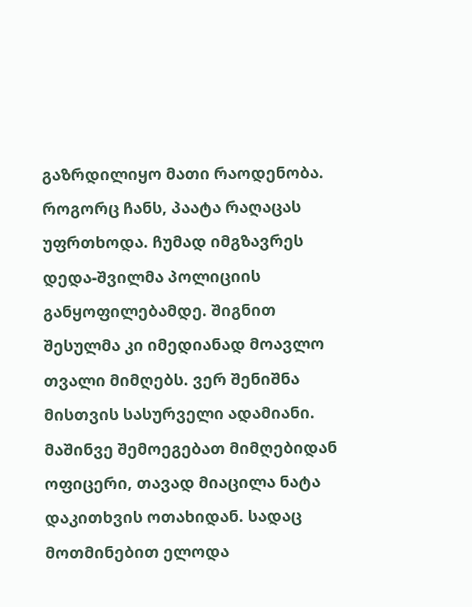გაზრდილიყო მათი რაოდენობა. როგორც ჩანს, პაატა რაღაცას უფრთხოდა. ჩუმად იმგზავრეს დედა-შვილმა პოლიციის განყოფილებამდე. შიგნით შესულმა კი იმედიანად მოავლო თვალი მიმღებს. ვერ შენიშნა მისთვის სასურველი ადამიანი. მაშინვე შემოეგებათ მიმღებიდან ოფიცერი, თავად მიაცილა ნატა დაკითხვის ოთახიდან. სადაც მოთმინებით ელოდა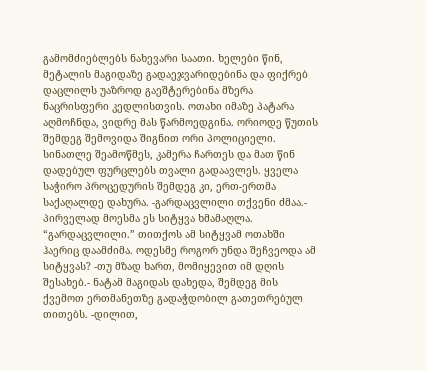გამომძიებლებს ნახევარი საათი. ხელები წინ, მეტალის მაგიდაზე გადაეჯვარიდებინა და ფიქრებ დაცლილს უაზროდ გაეშტერებინა მზერა ნაცრისფერი კედლისთვის. ოთახი იმაზე პატარა აღმოჩნდა, ვიდრე მას წარმოედგინა. ორიოდე წუთის შემდეგ შემოვიდა შიგნით ორი პოლიციელი. სინათლე შეამოწმეს, კამერა ჩართეს და მათ წინ დადებულ ფურცლებს თვალი გადაავლეს. ყველა საჭირო პროცედურის შემდეგ კი, ერთ-ერთმა საქაღალდე დახურა. -გარდაცვლილი თქვენი ძმაა.- პირველად მოესმა ეს სიტყვა ხმამაღლა. “გარდაცვლილი.” თითქოს ამ სიტყვამ ოთახში ჰაერიც დაამძიმა. ოდესმე როგორ უნდა შეჩვეოდა ამ სიტყვას? -თუ მზად ხართ, მომიყევით იმ დღის შესახებ.- ნატამ მაგიდას დახედა, შემდეგ მის ქვემოთ ერთმანეთზე გადაჭდობილ გათეთრებულ თითებს. -დილით,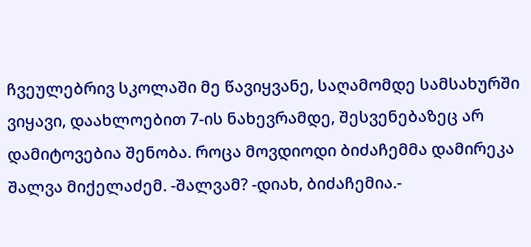ჩვეულებრივ სკოლაში მე წავიყვანე, საღამომდე სამსახურში ვიყავი, დაახლოებით 7-ის ნახევრამდე, შესვენებაზეც არ დამიტოვებია შენობა. როცა მოვდიოდი ბიძაჩემმა დამირეკა შალვა მიქელაძემ. -შალვამ? -დიახ, ბიძაჩემია.-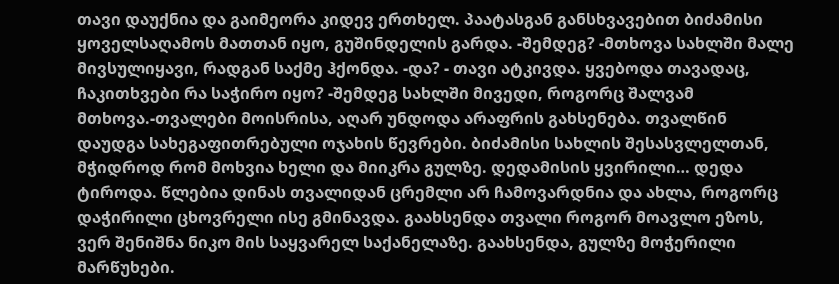თავი დაუქნია და გაიმეორა კიდევ ერთხელ. პაატასგან განსხვავებით ბიძამისი ყოველსაღამოს მათთან იყო, გუშინდელის გარდა. -შემდეგ? -მთხოვა სახლში მალე მივსულიყავი, რადგან საქმე ჰქონდა. -და? - თავი ატკივდა. ყვებოდა თავადაც, ჩაკითხვები რა საჭირო იყო? -შემდეგ სახლში მივედი, როგორც შალვამ მთხოვა.-თვალები მოისრისა, აღარ უნდოდა არაფრის გახსენება. თვალწინ დაუდგა სახეგაფითრებული ოჯახის წევრები. ბიძამისი სახლის შესასვლელთან, მჭიდროდ რომ მოხვია ხელი და მიიკრა გულზე. დედამისის ყვირილი… დედა ტიროდა. წლებია დინას თვალიდან ცრემლი არ ჩამოვარდნია და ახლა, როგორც დაჭირილი ცხოვრელი ისე გმინავდა. გაახსენდა თვალი როგორ მოავლო ეზოს, ვერ შენიშნა ნიკო მის საყვარელ საქანელაზე. გაახსენდა, გულზე მოჭერილი მარწუხები.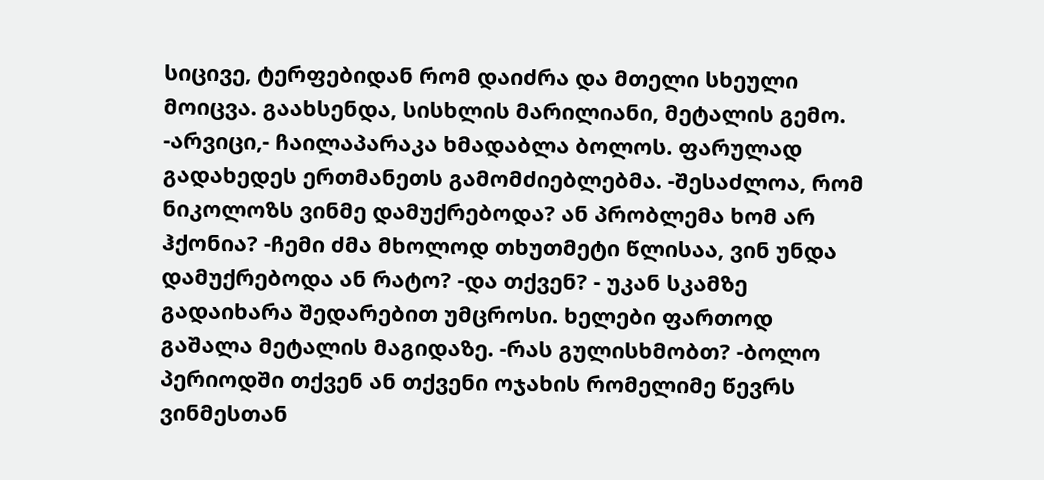სიცივე, ტერფებიდან რომ დაიძრა და მთელი სხეული მოიცვა. გაახსენდა, სისხლის მარილიანი, მეტალის გემო. -არვიცი,- ჩაილაპარაკა ხმადაბლა ბოლოს. ფარულად გადახედეს ერთმანეთს გამომძიებლებმა. -შესაძლოა, რომ ნიკოლოზს ვინმე დამუქრებოდა? ან პრობლემა ხომ არ ჰქონია? -ჩემი ძმა მხოლოდ თხუთმეტი წლისაა, ვინ უნდა დამუქრებოდა ან რატო? -და თქვენ? - უკან სკამზე გადაიხარა შედარებით უმცროსი. ხელები ფართოდ გაშალა მეტალის მაგიდაზე. -რას გულისხმობთ? -ბოლო პერიოდში თქვენ ან თქვენი ოჯახის რომელიმე წევრს ვინმესთან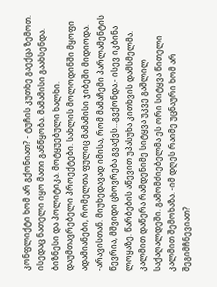კონფლიქტი ხომ არ გქონიათ? - ტუჩის კუთხე გაექცა ზემოთ. ისედაც ნათელი იყო მათი განწყობა. მამამისი გაახსენდა. ბიზნესი და პოლიტიკა. მოტყუებული ხალხი. დაუმთავრებელი პროექტები. სახლის მოლოდინში მყოფი ადამიანები, რომელთა ფულიც მამამისი ჯიბეში მიდიოდა. -არავისთან. მიუხედავად იმისა, რომ მამაჩემი პარლამენტის წევრია, მშვიდი ცხოვრება გვაქვს…გვქონდა.- ისევ იკბინა ლოყაზე. წარბების აწევით უპასუხა კითხვის დამსმელმა. კალმით დაწერა რამდენიმე სიტყვა უკვე გაშლილ საქაღალდეში. გამომძიებელმა ეს ორი სიტყვა წითელი კალმით შემოხაზა. -იმ დღეს რაიმე უცნაური ხომ არ შეგიმჩნევიათ?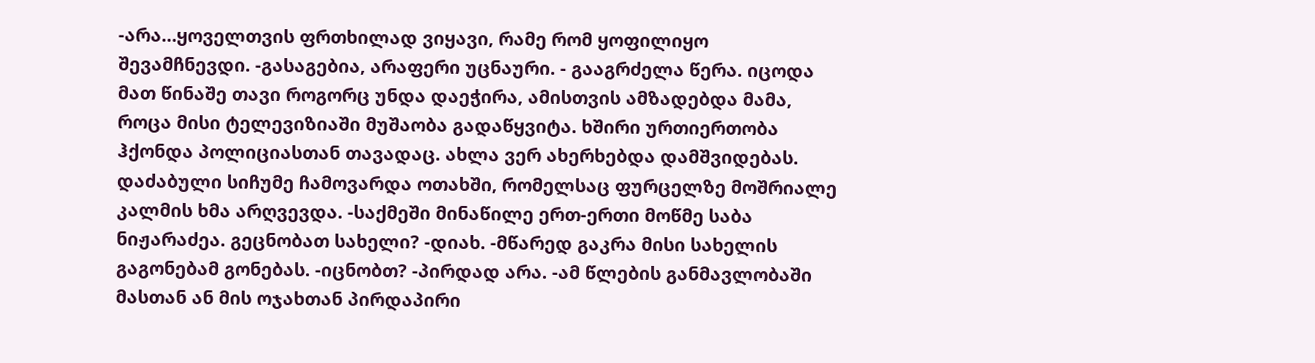-არა…ყოველთვის ფრთხილად ვიყავი, რამე რომ ყოფილიყო შევამჩნევდი. -გასაგებია, არაფერი უცნაური. - გააგრძელა წერა. იცოდა მათ წინაშე თავი როგორც უნდა დაეჭირა, ამისთვის ამზადებდა მამა, როცა მისი ტელევიზიაში მუშაობა გადაწყვიტა. ხშირი ურთიერთობა ჰქონდა პოლიციასთან თავადაც. ახლა ვერ ახერხებდა დამშვიდებას. დაძაბული სიჩუმე ჩამოვარდა ოთახში, რომელსაც ფურცელზე მოშრიალე კალმის ხმა არღვევდა. -საქმეში მინაწილე ერთ-ერთი მოწმე საბა ნიჟარაძეა. გეცნობათ სახელი? -დიახ. -მწარედ გაკრა მისი სახელის გაგონებამ გონებას. -იცნობთ? -პირდად არა. -ამ წლების განმავლობაში მასთან ან მის ოჯახთან პირდაპირი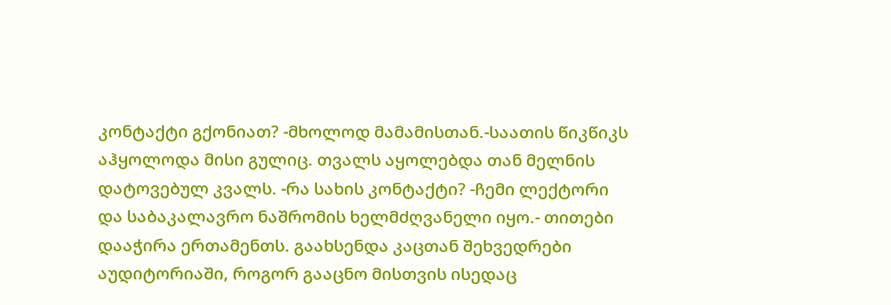კონტაქტი გქონიათ? -მხოლოდ მამამისთან.-საათის წიკწიკს აჰყოლოდა მისი გულიც. თვალს აყოლებდა თან მელნის დატოვებულ კვალს. -რა სახის კონტაქტი? -ჩემი ლექტორი და საბაკალავრო ნაშრომის ხელმძღვანელი იყო.- თითები დააჭირა ერთამენთს. გაახსენდა კაცთან შეხვედრები აუდიტორიაში, როგორ გააცნო მისთვის ისედაც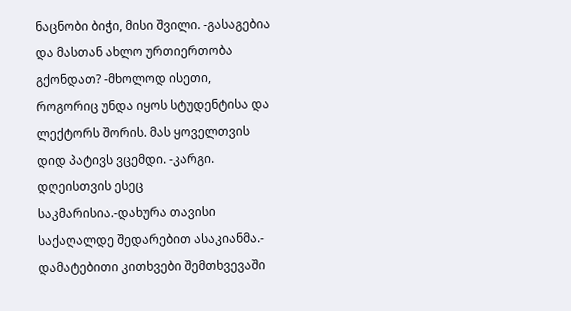ნაცნობი ბიჭი, მისი შვილი. -გასაგებია და მასთან ახლო ურთიერთობა გქონდათ? -მხოლოდ ისეთი, როგორიც უნდა იყოს სტუდენტისა და ლექტორს შორის. მას ყოველთვის დიდ პატივს ვცემდი. -კარგი. დღეისთვის ესეც საკმარისია.-დახურა თავისი საქაღალდე შედარებით ასაკიანმა.- დამატებითი კითხვები შემთხვევაში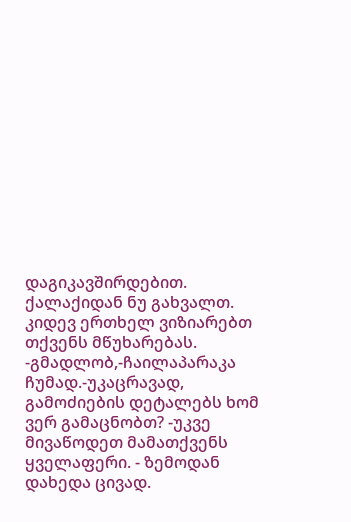დაგიკავშირდებით. ქალაქიდან ნუ გახვალთ. კიდევ ერთხელ ვიზიარებთ თქვენს მწუხარებას. -გმადლობ,-ჩაილაპარაკა ჩუმად.-უკაცრავად, გამოძიების დეტალებს ხომ ვერ გამაცნობთ? -უკვე მივაწოდეთ მამათქვენს ყველაფერი. - ზემოდან დახედა ცივად.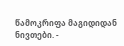წამოკრიფა მაგიდიდან ნივთები. -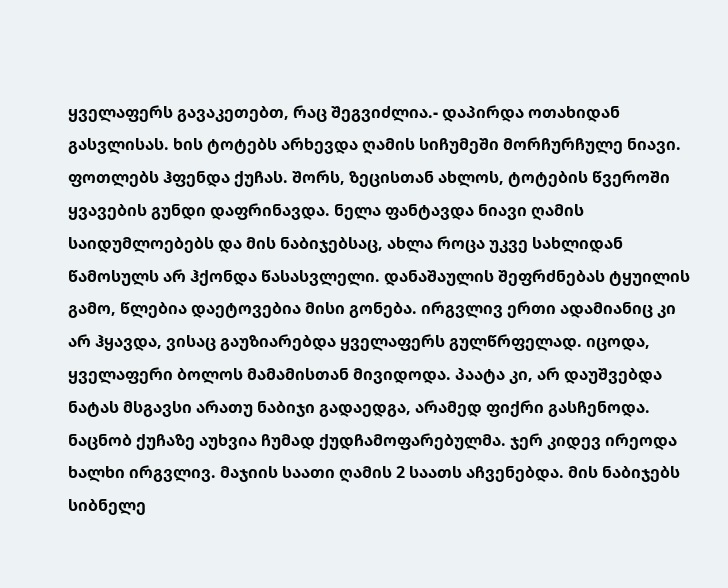ყველაფერს გავაკეთებთ, რაც შეგვიძლია.- დაპირდა ოთახიდან გასვლისას. ხის ტოტებს არხევდა ღამის სიჩუმეში მორჩურჩულე ნიავი. ფოთლებს ჰფენდა ქუჩას. შორს, ზეცისთან ახლოს, ტოტების წვეროში ყვავების გუნდი დაფრინავდა. ნელა ფანტავდა ნიავი ღამის საიდუმლოებებს და მის ნაბიჯებსაც, ახლა როცა უკვე სახლიდან წამოსულს არ ჰქონდა წასასვლელი. დანაშაულის შეფრძნებას ტყუილის გამო, წლებია დაეტოვებია მისი გონება. ირგვლივ ერთი ადამიანიც კი არ ჰყავდა, ვისაც გაუზიარებდა ყველაფერს გულწრფელად. იცოდა, ყველაფერი ბოლოს მამამისთან მივიდოდა. პაატა კი, არ დაუშვებდა ნატას მსგავსი არათუ ნაბიჯი გადაედგა, არამედ ფიქრი გასჩენოდა. ნაცნობ ქუჩაზე აუხვია ჩუმად ქუდჩამოფარებულმა. ჯერ კიდევ ირეოდა ხალხი ირგვლივ. მაჯიის საათი ღამის 2 საათს აჩვენებდა. მის ნაბიჯებს სიბნელე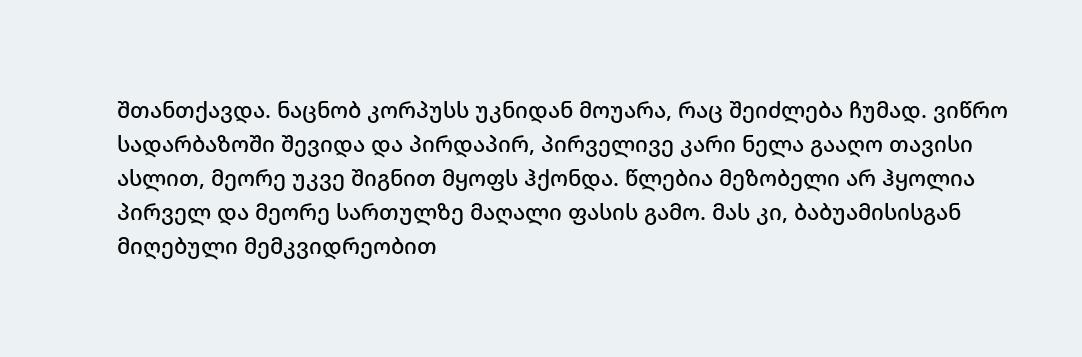შთანთქავდა. ნაცნობ კორპუსს უკნიდან მოუარა, რაც შეიძლება ჩუმად. ვიწრო სადარბაზოში შევიდა და პირდაპირ, პირველივე კარი ნელა გააღო თავისი ასლით, მეორე უკვე შიგნით მყოფს ჰქონდა. წლებია მეზობელი არ ჰყოლია პირველ და მეორე სართულზე მაღალი ფასის გამო. მას კი, ბაბუამისისგან მიღებული მემკვიდრეობით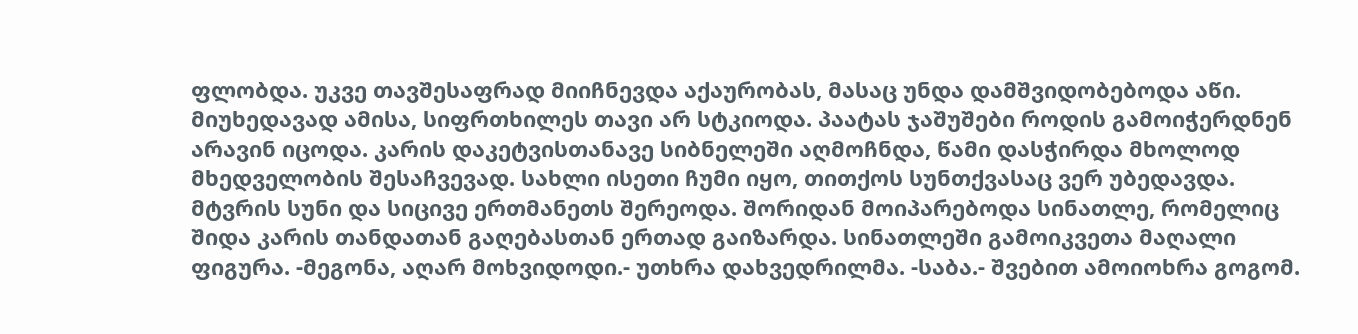ფლობდა. უკვე თავშესაფრად მიიჩნევდა აქაურობას, მასაც უნდა დამშვიდობებოდა აწი. მიუხედავად ამისა, სიფრთხილეს თავი არ სტკიოდა. პაატას ჯაშუშები როდის გამოიჭერდნენ არავინ იცოდა. კარის დაკეტვისთანავე სიბნელეში აღმოჩნდა, წამი დასჭირდა მხოლოდ მხედველობის შესაჩვევად. სახლი ისეთი ჩუმი იყო, თითქოს სუნთქვასაც ვერ უბედავდა. მტვრის სუნი და სიცივე ერთმანეთს შერეოდა. შორიდან მოიპარებოდა სინათლე, რომელიც შიდა კარის თანდათან გაღებასთან ერთად გაიზარდა. სინათლეში გამოიკვეთა მაღალი ფიგურა. -მეგონა, აღარ მოხვიდოდი.- უთხრა დახვედრილმა. -საბა.- შვებით ამოიოხრა გოგომ.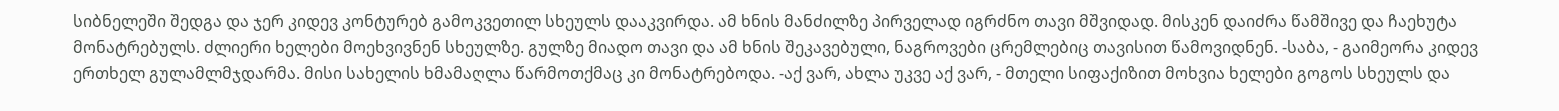სიბნელეში შედგა და ჯერ კიდევ კონტურებ გამოკვეთილ სხეულს დააკვირდა. ამ ხნის მანძილზე პირველად იგრძნო თავი მშვიდად. მისკენ დაიძრა წამშივე და ჩაეხუტა მონატრებულს. ძლიერი ხელები მოეხვივნენ სხეულზე. გულზე მიადო თავი და ამ ხნის შეკავებული, ნაგროვები ცრემლებიც თავისით წამოვიდნენ. -საბა, - გაიმეორა კიდევ ერთხელ გულამლმჯდარმა. მისი სახელის ხმამაღლა წარმოთქმაც კი მონატრებოდა. -აქ ვარ, ახლა უკვე აქ ვარ, - მთელი სიფაქიზით მოხვია ხელები გოგოს სხეულს და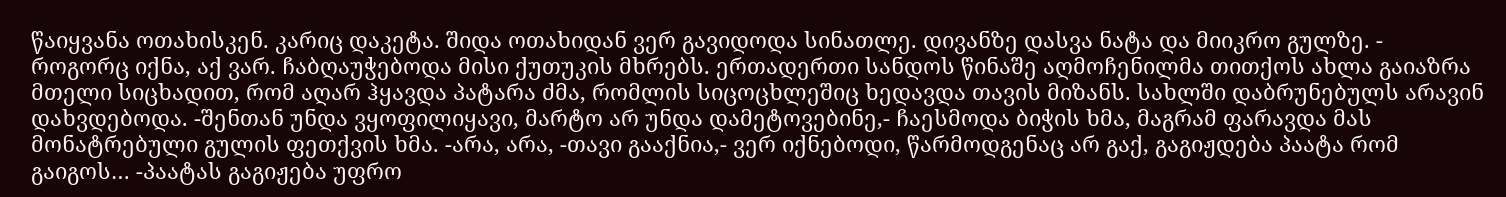წაიყვანა ოთახისკენ. კარიც დაკეტა. შიდა ოთახიდან ვერ გავიდოდა სინათლე. დივანზე დასვა ნატა და მიიკრო გულზე. - როგორც იქნა, აქ ვარ. ჩაბღაუჭებოდა მისი ქუთუკის მხრებს. ერთადერთი სანდოს წინაშე აღმოჩენილმა თითქოს ახლა გაიაზრა მთელი სიცხადით, რომ აღარ ჰყავდა პატარა ძმა, რომლის სიცოცხლეშიც ხედავდა თავის მიზანს. სახლში დაბრუნებულს არავინ დახვდებოდა. -შენთან უნდა ვყოფილიყავი, მარტო არ უნდა დამეტოვებინე,- ჩაესმოდა ბიჭის ხმა, მაგრამ ფარავდა მას მონატრებული გულის ფეთქვის ხმა. -არა, არა, -თავი გააქნია,- ვერ იქნებოდი, წარმოდგენაც არ გაქ, გაგიჟდება პაატა რომ გაიგოს… -პაატას გაგიჟება უფრო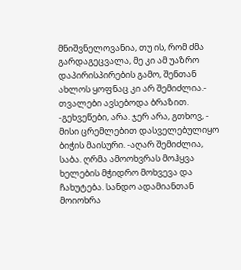მნიშვნელოვანია, თუ ის, რომ ძმა გარდაგეცვალა, მე კი ამ უაზრო დაპირისპირების გამო, შენთან ახლოს ყოფნაც კი არ შემიძლია.- თვალები ავსებოდა ბრაზით. -გეხვეწები, არა. ჯერ არა, გთხოვ, - მისი ცრემლებით დასველებულიყო ბიჭის მაისური. -აღარ შემიძლია, საბა. ღრმა ამოოხვრას მოჰყვა ხელების მჭიდრო მოხვევა და ჩახუტება. სანდო ადამიანთან მოიოხრა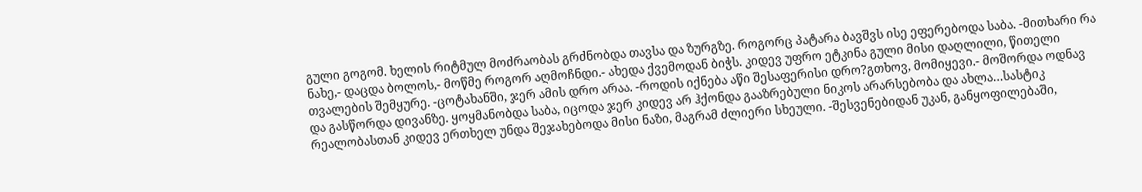გული გოგომ. ხელის რიტმულ მოძრაობას გრძნობდა თავსა და ზურგზე. როგორც პატარა ბავშვს ისე ეფერებოდა საბა. -მითხარი რა ნახე,- დაცდა ბოლოს,- მოწმე როგორ აღმოჩნდი.- ახედა ქვემოდან ბიჭს. კიდევ უფრო ეტკინა გული მისი დაღლილი, წითელი თვალების შემყურე. -ცოტახანში, ჯერ ამის დრო არაა. -როდის იქნება აწი შესაფერისი დრო?გთხოვ, მომიყევი.- მოშორდა ოდნავ და გასწორდა დივანზე. ყოყმანობდა საბა, იცოდა ჯერ კიდევ არ ჰქონდა გააზრებული ნიკოს არარსებობა და ახლა…სასტიკ რეალობასთან კიდევ ერთხელ უნდა შეჯახებოდა მისი ნაზი, მაგრამ ძლიერი სხეული. -შესვენებიდან უკან, განყოფილებაში,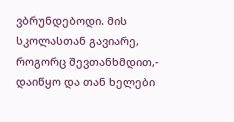ვბრუნდებოდი. მის სკოლასთან გავიარე, როგორც შევთანხმდით,- დაიწყო და თან ხელები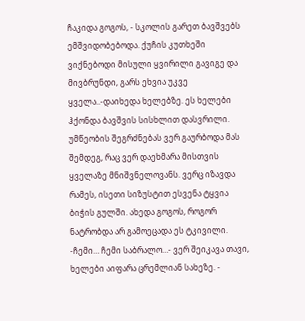ჩაკიდა გოგოს, - სკოლის გარეთ ბავშვებს ემშვიდობებოდა. ქუჩის კუთხეში ვიქნებოდი მისული ყვირილი გავიგე და მივბრუნდი, გარს ეხვია უკვე ყველა..-დაიხედა ხელებზე. ეს ხელები ჰქონდა ბავშვის სისხლით დასვრილი. უმწეობის შეგრძნებას ვერ გაურბოდა მას შემდეგ, რაც ვერ დაეხმარა მისთვის ყველაზე მნიშვნელოვანს. ვერც იზავდა რამეს, ისეთი სიზუსტით ესვენა ტყვია ბიჭის გულში. ახედა გოგოს, როგორ ნატრობდა არ გამოეცადა ეს ტკივილი. -ჩემი… ჩემი საბრალო…- ვერ შეიკავა თავი, ხელები აიფარა ცრემლიან სახეზე. -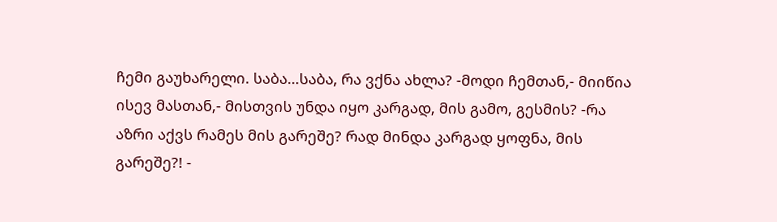ჩემი გაუხარელი. საბა…საბა, რა ვქნა ახლა? -მოდი ჩემთან,- მიიწია ისევ მასთან,- მისთვის უნდა იყო კარგად, მის გამო, გესმის? -რა აზრი აქვს რამეს მის გარეშე? რად მინდა კარგად ყოფნა, მის გარეშე?! -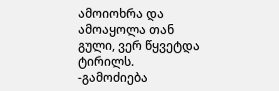ამოიოხრა და ამოაყოლა თან გული, ვერ წყვეტდა ტირილს. -გამოძიება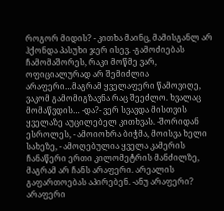როგორ მიდის? - კითხა მაინც, მამისგანლ არ ჰქონდა პასუხი ჯერ ისევ. -გამოძიებას ჩამომაშორეს, რაკი მოწმე ვარ, ოფიციალურად არ შემიძლია არაფერი…მაგრამ ყველაფერი წამოვიღე, ვაკომ გამომიგზავნა რაც შეეძლო. ხვალაც მომაწვდის… -და?- ვერ სვავდა მისთვის ყველაზე აუცილებელ კითხვას. -შორიდან ესროლეს, - ამოიოხრა ბიჭმა, მოისვა ხელი სახეზე, - ამოღებულია ყველა კამერის ჩანაწერი ერთი კილომეტრის მანძილზე, მაგრამ არ ჩანს არაფერი. არეალის გაფართოებას აპირებენ. -ანუ არაფერი? არაფერი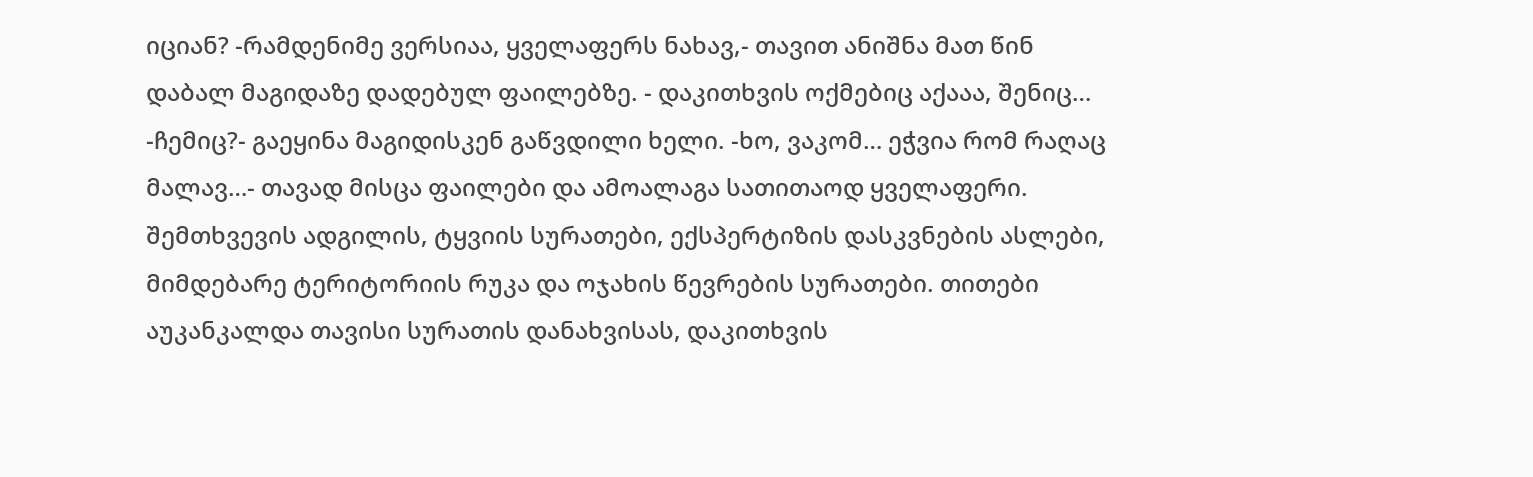იციან? -რამდენიმე ვერსიაა, ყველაფერს ნახავ,- თავით ანიშნა მათ წინ დაბალ მაგიდაზე დადებულ ფაილებზე. - დაკითხვის ოქმებიც აქააა, შენიც… -ჩემიც?- გაეყინა მაგიდისკენ გაწვდილი ხელი. -ხო, ვაკომ… ეჭვია რომ რაღაც მალავ…- თავად მისცა ფაილები და ამოალაგა სათითაოდ ყველაფერი. შემთხვევის ადგილის, ტყვიის სურათები, ექსპერტიზის დასკვნების ასლები, მიმდებარე ტერიტორიის რუკა და ოჯახის წევრების სურათები. თითები აუკანკალდა თავისი სურათის დანახვისას, დაკითხვის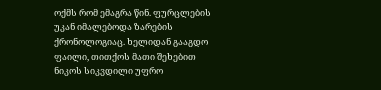ოქმს რომ ემაგრა წინ. ფურცლების უკან იმალებოდა ზარების ქრონოლოგიაც. ხელიდან გააგდო ფაილი, თითქოს მათი შეხებით ნიკოს სიკვდილი უფრო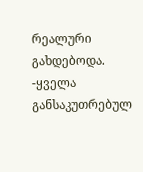რეალური გახდებოდა. -ყველა განსაკუთრებულ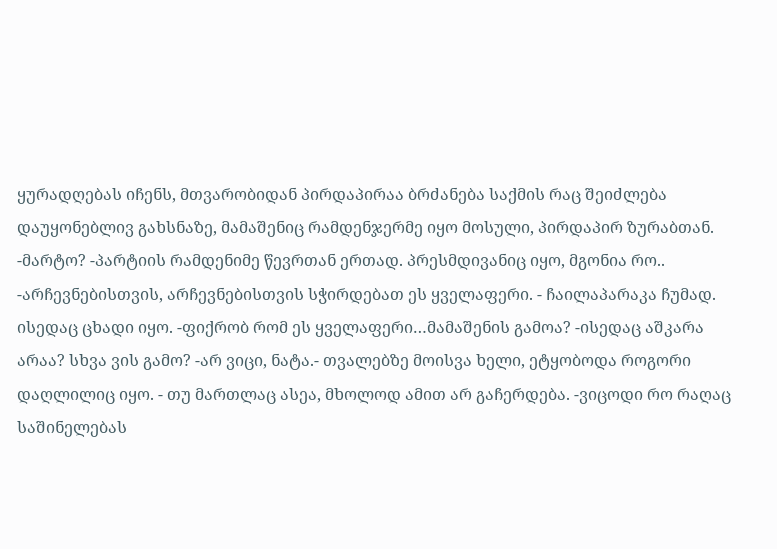ყურადღებას იჩენს, მთვარობიდან პირდაპირაა ბრძანება საქმის რაც შეიძლება დაუყონებლივ გახსნაზე, მამაშენიც რამდენჯერმე იყო მოსული, პირდაპირ ზურაბთან. -მარტო? -პარტიის რამდენიმე წევრთან ერთად. პრესმდივანიც იყო, მგონია რო.. -არჩევნებისთვის, არჩევნებისთვის სჭირდებათ ეს ყველაფერი. - ჩაილაპარაკა ჩუმად. ისედაც ცხადი იყო. -ფიქრობ რომ ეს ყველაფერი…მამაშენის გამოა? -ისედაც აშკარა არაა? სხვა ვის გამო? -არ ვიცი, ნატა.- თვალებზე მოისვა ხელი, ეტყობოდა როგორი დაღლილიც იყო. - თუ მართლაც ასეა, მხოლოდ ამით არ გაჩერდება. -ვიცოდი რო რაღაც საშინელებას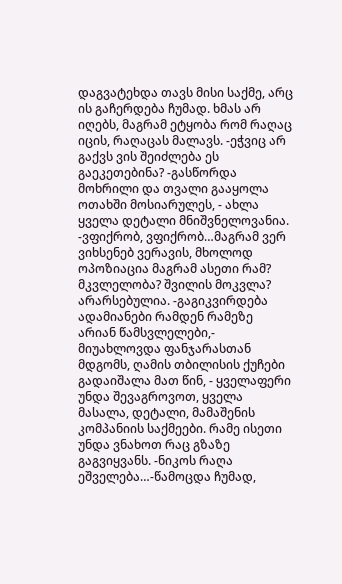დაგვატეხდა თავს მისი საქმე, არც ის გაჩერდება ჩუმად. ხმას არ იღებს, მაგრამ ეტყობა რომ რაღაც იცის, რაღაცას მალავს. -ეჭვიც არ გაქვს ვის შეიძლება ეს გაეკეთებინა? -გასწორდა მოხრილი და თვალი გააყოლა ოთახში მოსიარულეს, - ახლა ყველა დეტალი მნიშვნელოვანია. -ვფიქრობ, ვფიქრობ…მაგრამ ვერ ვიხსენებ ვერავის, მხოლოდ ოპოზიაცია მაგრამ ასეთი რამ? მკვლელობა? შვილის მოკვლა? არარსებულია. -გაგიკვირდება ადამიანები რამდენ რამეზე არიან წამსვლელები,- მიუახლოვდა ფანჯარასთან მდგომს, ღამის თბილისის ქუჩები გადაიშალა მათ წინ, - ყველაფერი უნდა შევაგროვოთ, ყველა მასალა, დეტალი, მამაშენის კომპანიის საქმეები. რამე ისეთი უნდა ვნახოთ რაც გზაზე გაგვიყვანს. -ნიკოს რაღა ეშველება…-წამოცდა ჩუმად,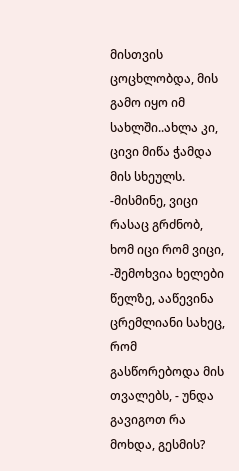მისთვის ცოცხლობდა, მის გამო იყო იმ სახლში..ახლა კი, ცივი მიწა ჭამდა მის სხეულს. -მისმინე, ვიცი რასაც გრძნობ, ხომ იცი რომ ვიცი, -შემოხვია ხელები წელზე, ააწევინა ცრემლიანი სახეც, რომ გასწორებოდა მის თვალებს, - უნდა გავიგოთ რა მოხდა, გესმის?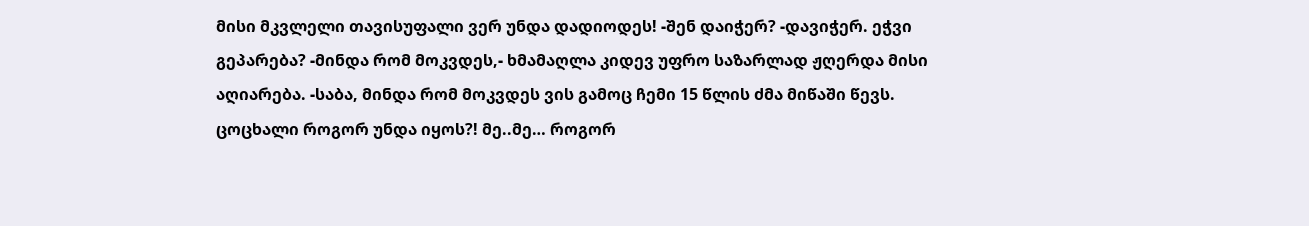მისი მკვლელი თავისუფალი ვერ უნდა დადიოდეს! -შენ დაიჭერ? -დავიჭერ. ეჭვი გეპარება? -მინდა რომ მოკვდეს,- ხმამაღლა კიდევ უფრო საზარლად ჟღერდა მისი აღიარება. -საბა, მინდა რომ მოკვდეს ვის გამოც ჩემი 15 წლის ძმა მიწაში წევს. ცოცხალი როგორ უნდა იყოს?! მე..მე… როგორ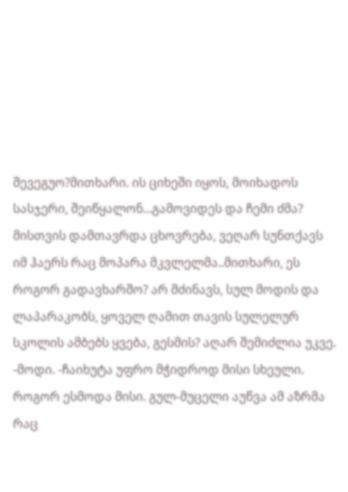შევეგუო?მითხარი. ის ციხეში იყოს, მოიხადოს სასჯერი, შეიწყალონ…გამოვიდეს და ჩემი ძმა? მისთვის დამთავრდა ცხოვრება, ვეღარ სუნთქავს იმ ჰაერს რაც მოპარა მკვლელმა..მითხარი, ეს როგორ გადავხარშო? არ მძინავს, სულ მოდის და ლაპარაკობს, ყოველ ღამით თავის სულელურ სკოლის ამბებს ყვება, გესმის? აღარ შემიძლია უკვე. -მოდი. -ჩაიხუტა უფრო მჭიდროდ მისი სხეული. როგორ ესმოდა მისი. გულ-მუცელი აუწვა ამ აზრმა რაც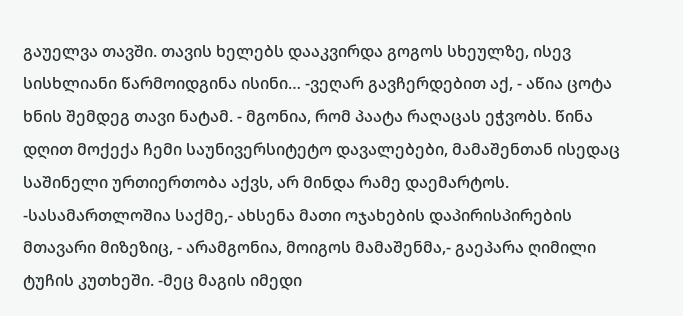გაუელვა თავში. თავის ხელებს დააკვირდა გოგოს სხეულზე, ისევ სისხლიანი წარმოიდგინა ისინი… -ვეღარ გავჩერდებით აქ, - აწია ცოტა ხნის შემდეგ თავი ნატამ. - მგონია, რომ პაატა რაღაცას ეჭვობს. წინა დღით მოქექა ჩემი საუნივერსიტეტო დავალებები, მამაშენთან ისედაც საშინელი ურთიერთობა აქვს, არ მინდა რამე დაემარტოს. -სასამართლოშია საქმე,- ახსენა მათი ოჯახების დაპირისპირების მთავარი მიზეზიც, - არამგონია, მოიგოს მამაშენმა,- გაეპარა ღიმილი ტუჩის კუთხეში. -მეც მაგის იმედი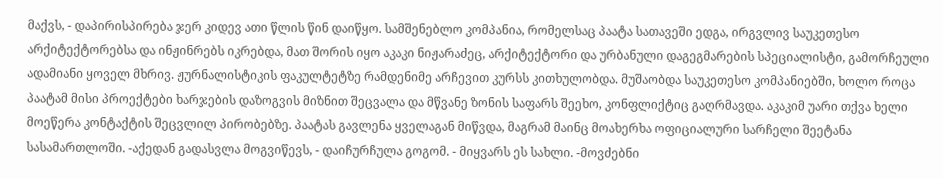მაქვს, - დაპირისპირება ჯერ კიდევ ათი წლის წინ დაიწყო. სამშენებლო კომპანია, რომელსაც პაატა სათავეში ედგა, ირგვლივ საუკეთესო არქიტექტორებსა და ინჟინრებს იკრებდა, მათ შორის იყო აკაკი ნიჟარაძეც, არქიტექტორი და ურბანული დაგეგმარების სპეციალისტი, გამორჩეული ადამიანი ყოველ მხრივ. ჟურნალისტიკის ფაკულტეტზე რამდენიმე არჩევით კურსს კითხულობდა. მუშაობდა საუკეთესო კომპანიებში, ხოლო როცა პაატამ მისი პროექტები ხარჯების დაზოგვის მიზნით შეცვალა და მწვანე ზონის საფარს შეეხო, კონფლიქტიც გაღრმავდა. აკაკიმ უარი თქვა ხელი მოეწერა კონტაქტის შეცვლილ პირობებზე. პაატას გავლენა ყველაგან მიწვდა, მაგრამ მაინც მოახერხა ოფიციალური სარჩელი შეეტანა სასამართლოში. -აქედან გადასვლა მოგვიწევს, - დაიჩურჩულა გოგომ. - მიყვარს ეს სახლი. -მოვძებნი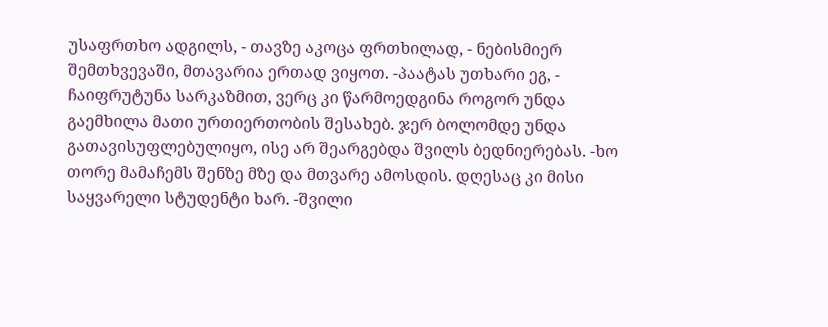უსაფრთხო ადგილს, - თავზე აკოცა ფრთხილად, - ნებისმიერ შემთხვევაში, მთავარია ერთად ვიყოთ. -პაატას უთხარი ეგ, - ჩაიფრუტუნა სარკაზმით, ვერც კი წარმოედგინა როგორ უნდა გაემხილა მათი ურთიერთობის შესახებ. ჯერ ბოლომდე უნდა გათავისუფლებულიყო, ისე არ შეარგებდა შვილს ბედნიერებას. -ხო თორე მამაჩემს შენზე მზე და მთვარე ამოსდის. დღესაც კი მისი საყვარელი სტუდენტი ხარ. -შვილი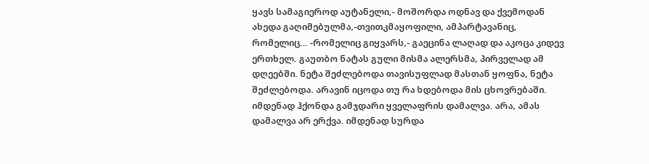ყავს სამაგიეროდ აუტანელი,- მოშორდა ოდნავ და ქვემოდან ახედა გაღიმებულმა,-თვითკმაყოფილი, ამპარტავანიც, რომელიც… -რომელიც გიყვარს,- გაეცინა ლაღად და აკოცა კიდევ ერთხელ. გაუთბო ნატას გული მისმა ალერსმა, პირველად ამ დღეებში. ნეტა შეძლებოდა თავისუფლად მასთან ყოფნა, ნეტა შეძლებოდა. არავინ იცოდა თუ რა ხდებოდა მის ცხოვრებაში. იმდენად ჰქონდა გამჯდარი ყველაფრის დამალვა. არა, ამას დამალვა არ ერქვა. იმდენად სურდა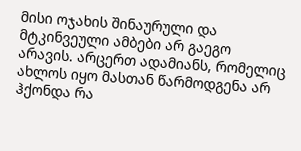მისი ოჯახის შინაურული და მტკინვეული ამბები არ გაეგო არავის. არცერთ ადამიანს, რომელიც ახლოს იყო მასთან წარმოდგენა არ ჰქონდა რა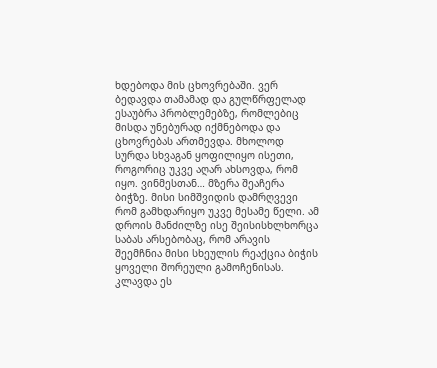ხდებოდა მის ცხოვრებაში. ვერ ბედავდა თამამად და გულწრფელად ესაუბრა პრობლემებზე, რომლებიც მისდა უნებურად იქმნებოდა და ცხოვრებას ართმევდა. მხოლოდ სურდა სხვაგან ყოფილიყო ისეთი, როგორიც უკვე აღარ ახსოვდა, რომ იყო. ვინმესთან… მზერა შეაჩერა ბიჭზე. მისი სიმშვიდის დამრღვევი რომ გამხდარიყო უკვე მესამე წელი. ამ დროის მანძილზე ისე შეისისხლხორცა საბას არსებობაც, რომ არავის შეემჩნია მისი სხეულის რეაქცია ბიჭის ყოველი შორეული გამოჩენისას. კლავდა ეს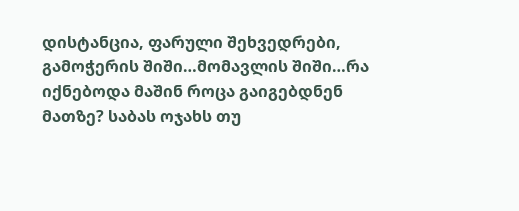დისტანცია, ფარული შეხვედრები, გამოჭერის შიში…მომავლის შიში…რა იქნებოდა მაშინ როცა გაიგებდნენ მათზე? საბას ოჯახს თუ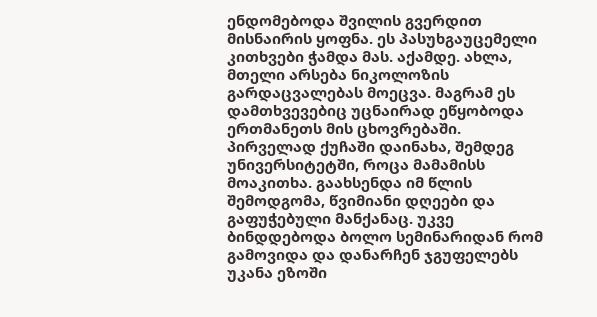ენდომებოდა შვილის გვერდით მისნაირის ყოფნა. ეს პასუხგაუცემელი კითხვები ჭამდა მას. აქამდე. ახლა, მთელი არსება ნიკოლოზის გარდაცვალებას მოეცვა. მაგრამ ეს დამთხვევებიც უცნაირად ეწყობოდა ერთმანეთს მის ცხოვრებაში. პირველად ქუჩაში დაინახა, შემდეგ უნივერსიტეტში, როცა მამამისს მოაკითხა. გაახსენდა იმ წლის შემოდგომა, წვიმიანი დღეები და გაფუჭებული მანქანაც. უკვე ბინდდებოდა ბოლო სემინარიდან რომ გამოვიდა და დანარჩენ ჯგუფელებს უკანა ეზოში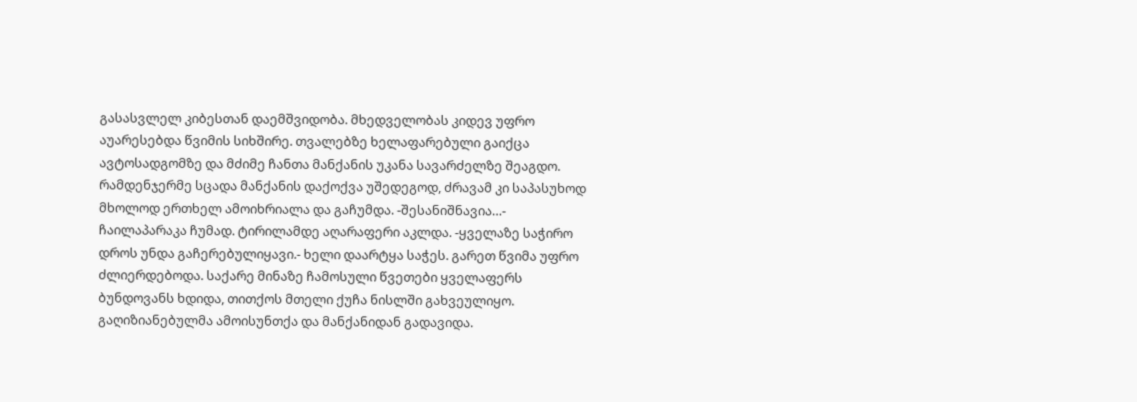გასასვლელ კიბესთან დაემშვიდობა. მხედველობას კიდევ უფრო აუარესებდა წვიმის სიხშირე. თვალებზე ხელაფარებული გაიქცა ავტოსადგომზე და მძიმე ჩანთა მანქანის უკანა სავარძელზე შეაგდო. რამდენჯერმე სცადა მანქანის დაქოქვა უშედეგოდ, ძრავამ კი საპასუხოდ მხოლოდ ერთხელ ამოიხრიალა და გაჩუმდა. -შესანიშნავია…- ჩაილაპარაკა ჩუმად. ტირილამდე აღარაფერი აკლდა. -ყველაზე საჭირო დროს უნდა გაჩერებულიყავი.- ხელი დაარტყა საჭეს. გარეთ წვიმა უფრო ძლიერდებოდა. საქარე მინაზე ჩამოსული წვეთები ყველაფერს ბუნდოვანს ხდიდა, თითქოს მთელი ქუჩა ნისლში გახვეულიყო. გაღიზიანებულმა ამოისუნთქა და მანქანიდან გადავიდა.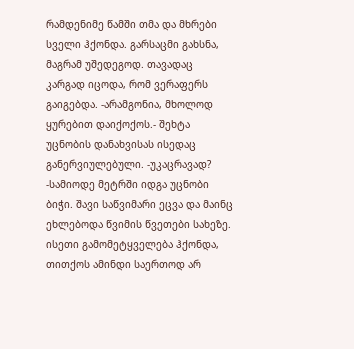რამდენიმე წამში თმა და მხრები სველი ჰქონდა. გარსაცმი გახსნა, მაგრამ უშედეგოდ. თავადაც კარგად იცოდა, რომ ვერაფერს გაიგებდა. -არამგონია, მხოლოდ ყურებით დაიქოქოს.- შეხტა უცნობის დანახვისას ისედაც განერვიულებული. -უკაცრავად? -სამიოდე მეტრში იდგა უცნობი ბიჭი. შავი საწვიმარი ეცვა და მაინც ეხლებოდა წვიმის წვეთები სახეზე. ისეთი გამომეტყველება ჰქონდა, თითქოს ამინდი საერთოდ არ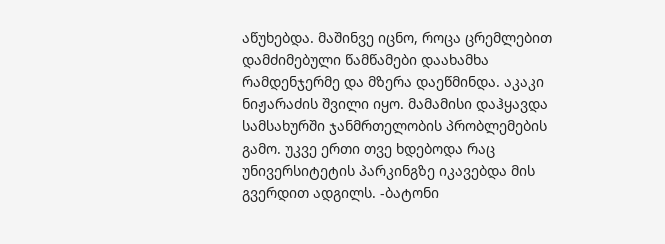აწუხებდა. მაშინვე იცნო, როცა ცრემლებით დამძიმებული წამწამები დაახამხა რამდენჯერმე და მზერა დაეწმინდა. აკაკი ნიჟარაძის შვილი იყო. მამამისი დაჰყავდა სამსახურში ჯანმრთელობის პრობლემების გამო. უკვე ერთი თვე ხდებოდა რაც უნივერსიტეტის პარკინგზე იკავებდა მის გვერდით ადგილს. -ბატონი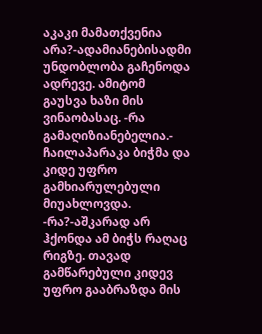აკაკი მამათქვენია არა?-ადამიანებისადმი უნდობლობა გაჩენოდა ადრევე. ამიტომ გაუსვა ხაზი მის ვინაობასაც. -რა გამაღიზიანებელია.- ჩაილაპარაკა ბიჭმა და კიდე უფრო გამხიარულებული მიუახლოვდა. -რა?-აშკარად არ ჰქონდა ამ ბიჭს რაღაც რიგზე. თავად გამწარებული კიდევ უფრო გააბრაზდა მის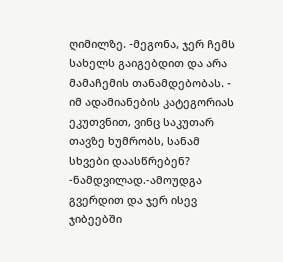ღიმილზე. -მეგონა, ჯერ ჩემს სახელს გაიგებდით და არა მამაჩემის თანამდებობას. - იმ ადამიანების კატეგორიას ეკუთვნით, ვინც საკუთარ თავზე ხუმრობს, სანამ სხვები დაასწრებენ? -ნამდვილად.-ამოუდგა გვერდით და ჯერ ისევ ჯიბეებში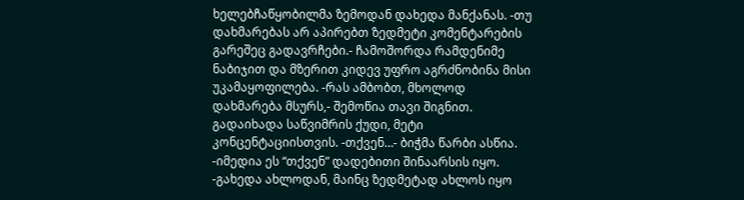ხელებჩაწყობილმა ზემოდან დახედა მანქანას. -თუ დახმარებას არ აპირებთ ზედმეტი კომენტარების გარეშეც გადავრჩები.- ჩამოშორდა რამდენიმე ნაბიჯით და მზერით კიდევ უფრო აგრძნობინა მისი უკამაყოფილება. -რას ამბობთ, მხოლოდ დახმარება მსურს,- შემოწია თავი შიგნით. გადაიხადა საწვიმრის ქუდი, მეტი კონცენტაციისთვის. -თქვენ…- ბიჭმა წარბი ასწია. -იმედია ეს “თქვენ” დადებითი შინაარსის იყო. -გახედა ახლოდან, მაინც ზედმეტად ახლოს იყო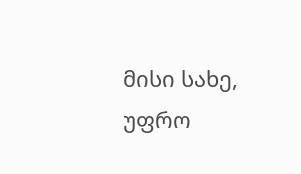მისი სახე, უფრო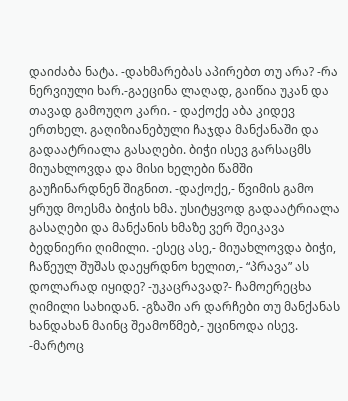დაიძაბა ნატა. -დახმარებას აპირებთ თუ არა? -რა ნერვიული ხარ.-გაეცინა ლაღად, გაიწია უკან და თავად გამოუღო კარი. - დაქოქე აბა კიდევ ერთხელ. გაღიზიანებული ჩაჯდა მანქანაში და გადაატრიალა გასაღები. ბიჭი ისევ გარსაცმს მიუახლოვდა და მისი ხელები წამში გაუჩინარდნენ შიგნით. -დაქოქე,- წვიმის გამო ყრუდ მოესმა ბიჭის ხმა. უსიტყვოდ გადაატრიალა გასაღები და მანქანის ხმაზე ვერ შეიკავა ბედნიერი ღიმილი. -ესეც ასე,- მიუახლოვდა ბიჭი, ჩაწეულ შუშას დაეყრდნო ხელით,- “პრავა” ას დოლარად იყიდე? -უკაცრავად?- ჩამოერეცხა ღიმილი სახიდან. -გზაში არ დარჩები თუ მანქანას ხანდახან მაინც შეამოწმებ,- უცინოდა ისევ. -მარტოც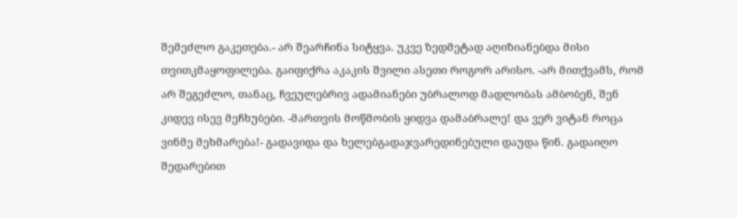შემეძლო გაკეთება.- არ შეარჩინა სიტყვა. უკვე ზედმეტად აღიზიანებდა მისი თვითკმაყოფილება. გაიფიქრა აკაკის შვილი ასეთი როგორ არისო. -არ მითქვამს, რომ არ შეგეძლო, თანაც, ჩვეულებრივ ადამიანები უბრალოდ მადლობას ამბობენ, შენ კიდევ ისევ მეჩხუბები. -მართვის მოწმობის ყიდვა დამაბრალე! და ვერ ვიტან როცა ვინმე მეხმარება!- გადავიდა და ხელებგადაჯვარედინებული დაუდა წინ. გადაიღო შედარებით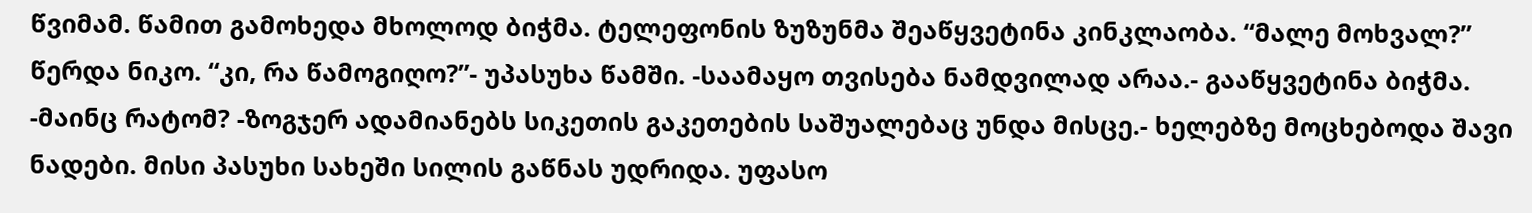წვიმამ. წამით გამოხედა მხოლოდ ბიჭმა. ტელეფონის ზუზუნმა შეაწყვეტინა კინკლაობა. “მალე მოხვალ?” წერდა ნიკო. “კი, რა წამოგიღო?”- უპასუხა წამში. -საამაყო თვისება ნამდვილად არაა.- გააწყვეტინა ბიჭმა. -მაინც რატომ? -ზოგჯერ ადამიანებს სიკეთის გაკეთების საშუალებაც უნდა მისცე.- ხელებზე მოცხებოდა შავი ნადები. მისი პასუხი სახეში სილის გაწნას უდრიდა. უფასო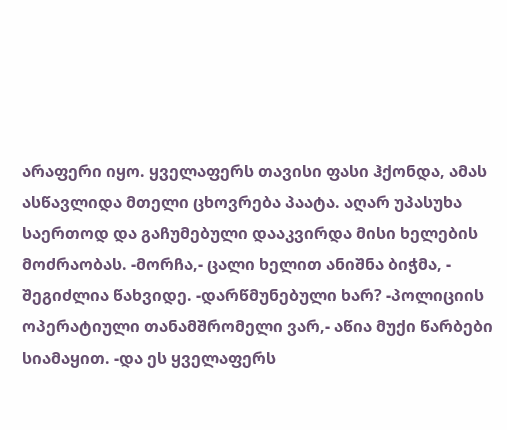არაფერი იყო. ყველაფერს თავისი ფასი ჰქონდა, ამას ასწავლიდა მთელი ცხოვრება პაატა. აღარ უპასუხა საერთოდ და გაჩუმებული დააკვირდა მისი ხელების მოძრაობას. -მორჩა,- ცალი ხელით ანიშნა ბიჭმა, - შეგიძლია წახვიდე. -დარწმუნებული ხარ? -პოლიციის ოპერატიული თანამშრომელი ვარ,- აწია მუქი წარბები სიამაყით. -და ეს ყველაფერს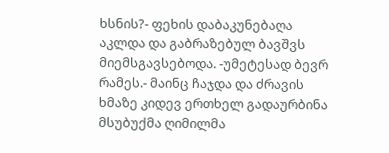ხსნის?- ფეხის დაბაკუნებაღა აკლდა და გაბრაზებულ ბავშვს მიემსგავსებოდა. -უმეტესად ბევრ რამეს.- მაინც ჩაჯდა და ძრავის ხმაზე კიდევ ერთხელ გადაურბინა მსუბუქმა ღიმილმა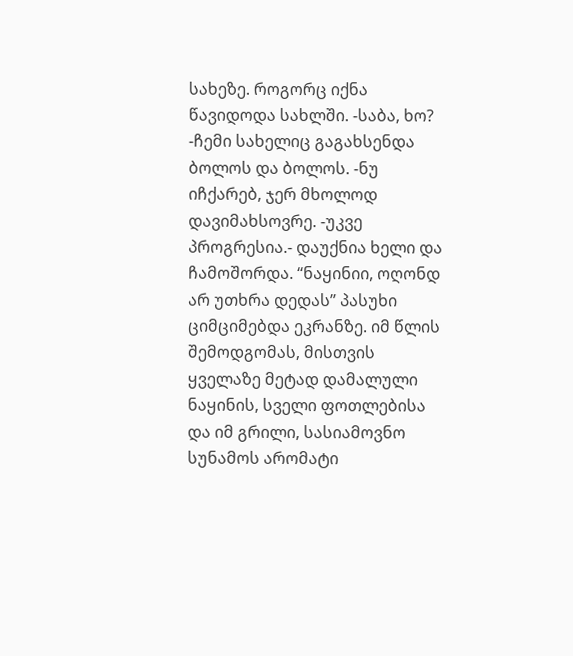სახეზე. როგორც იქნა წავიდოდა სახლში. -საბა, ხო? -ჩემი სახელიც გაგახსენდა ბოლოს და ბოლოს. -ნუ იჩქარებ, ჯერ მხოლოდ დავიმახსოვრე. -უკვე პროგრესია.- დაუქნია ხელი და ჩამოშორდა. “ნაყინიი, ოღონდ არ უთხრა დედას” პასუხი ციმციმებდა ეკრანზე. იმ წლის შემოდგომას, მისთვის ყველაზე მეტად დამალული ნაყინის, სველი ფოთლებისა და იმ გრილი, სასიამოვნო სუნამოს არომატი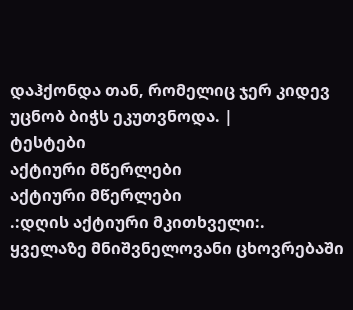დაჰქონდა თან, რომელიც ჯერ კიდევ უცნობ ბიჭს ეკუთვნოდა. |
ტესტები
აქტიური მწერლები
აქტიური მწერლები
.:დღის აქტიური მკითხველი:.
ყველაზე მნიშვნელოვანი ცხოვრებაში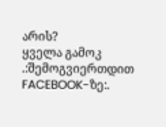არის?
ყველა გამოკ
.:შემოგვიერთდით FACEBOOK-ზე:.